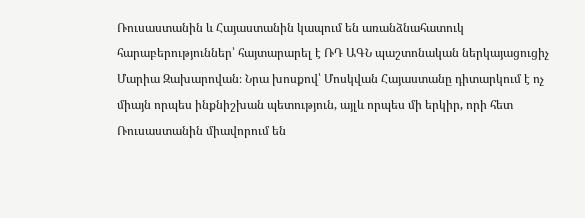Ռուսաստանին և Հայաստանին կապում են առանձնահատուկ հարաբերություններ՝ հայտարարել է ՌԴ ԱԳՆ պաշտոնական ներկայացուցիչ Մարիա Զախարովան։ Նրա խոսքով՝ Մոսկվան Հայաստանը դիտարկում է ոչ միայն որպես ինքնիշխան պետություն, այլև որպես մի երկիր, որի հետ Ռուսաստանին միավորում են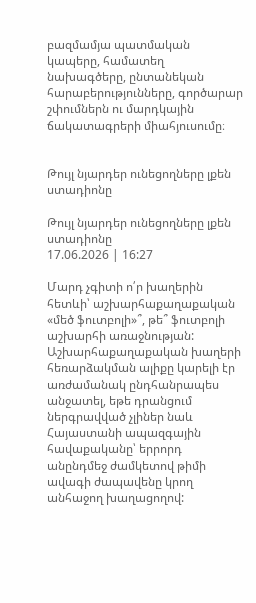բազմամյա պատմական կապերը, համատեղ նախագծերը, ընտանեկան հարաբերությունները, գործարար շփումներն ու մարդկային ճակատագրերի միահյուսումը։


Թույլ նյարդեր ունեցողները լքեն ստադիոնը

Թույլ նյարդեր ունեցողները լքեն ստադիոնը
17.06.2026 | 16:27

Մարդ չգիտի ո՛ր խաղերին հետևի՝ աշխարհաքաղաքական «մեծ ֆուտբոլի»՞, թե՞ ֆուտբոլի աշխարհի առաջնության: Աշխարհաքաղաքական խաղերի հեռարձակման ալիքը կարելի էր առժամանակ ընդհանրապես անջատել, եթե դրանցում ներգրավված չլիներ նաև Հայաստանի ապազգային հավաքականը՝ երրորդ անընդմեջ ժամկետով թիմի ավագի ժապավենը կրող անհաջող խաղացողով: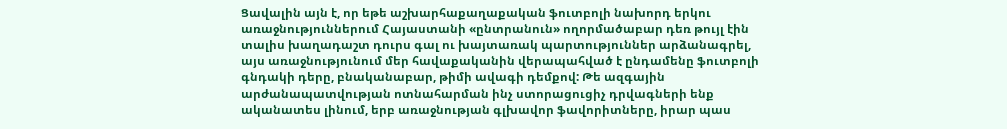Ցավալին այն է, որ եթե աշխարհաքաղաքական ֆուտբոլի նախորդ երկու առաջնություններում Հայաստանի «ընտրանուն» ողորմածաբար դեռ թույլ էին տալիս խաղադաշտ դուրս գալ ու խայտառակ պարտություններ արձանագրել, այս առաջնությունում մեր հավաքականին վերապահված է ընդամենը ֆուտբոլի գնդակի դերը, բնականաբար, թիմի ավագի դեմքով: Թե ազգային արժանապատվության ոտնահարման ինչ ստորացուցիչ դրվագների ենք ականատես լինում, երբ առաջնության գլխավոր ֆավորիտները, իրար պաս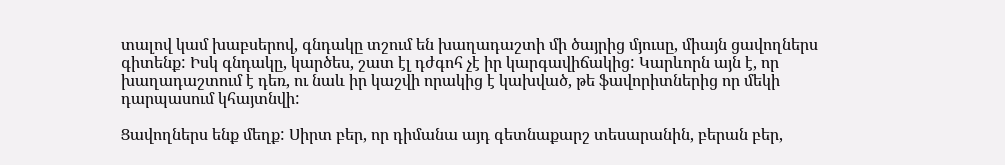տալով կամ խաբսերով, գնդակը տշում են խաղադաշտի մի ծայրից մյուսը, միայն ցավողներս գիտենք: Իսկ գնդակը, կարծես, շատ էլ դժգոհ չէ իր կարգավիճակից: Կարևորն այն է, որ խաղադաշտում է դեռ, ու նաև իր կաշվի որակից է կախված, թե ֆավորիտներից որ մեկի դարպասում կհայտնվի:

Ցավողներս ենք մեղք: Սիրտ բեր, որ դիմանա այդ գետնաքարշ տեսարանին, բերան բեր,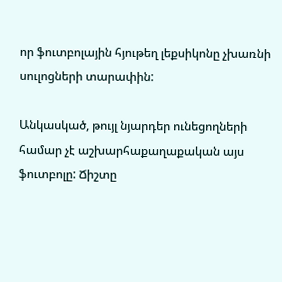որ ֆուտբոլային հյութեղ լեքսիկոնը չխառնի սուլոցների տարափին:

Անկասկած, թույլ նյարդեր ունեցողների համար չէ աշխարհաքաղաքական այս ֆուտբոլը: Ճիշտը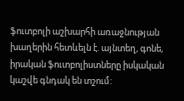ֆուտբոլի աշխարհի առաջնության խաղերին հետևելն է. այնտեղ, գոնե, իրական ֆուտբոլիստները իսկական կաշվե գնդակ են տշում: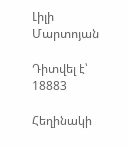Լիլի Մարտոյան

Դիտվել է՝ 18883

Հեղինակի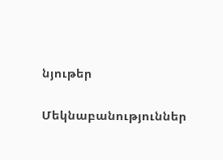նյութեր

Մեկնաբանություններ